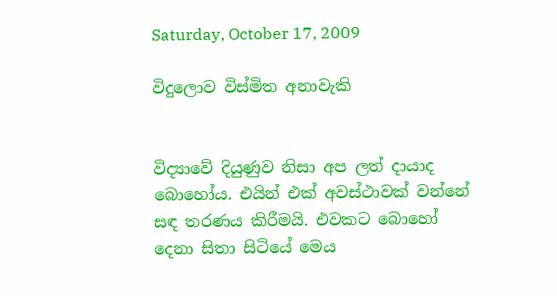Saturday, October 17, 2009

විදුලොව විස්මිත අනාවැකි


විද්‍යාවේ දියුණුව නිසා අප ලත් දායාද බොහෝය. එයින් එක් අවස්ථාවක් වන්නේ සඳ තරණය කිරීමයි. එවකට බොහෝ දෙනා සිතා සිටියේ මෙය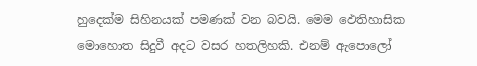හුදෙක්ම සිහිනයක් පමණක් වන බවයි. මෙම ඵෙතිහාසික මොහොත සිදුවී අදට වසර හතලිහකි. එනම් ඇපොලෝ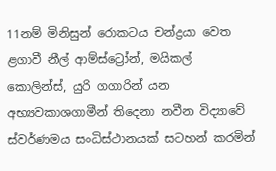11නම් මිනිසුන් රොකටය චන්ද්‍රයා වෙත ළගාවී නීල් ආම්ස්ට්‍රෝන්, මයිකල් කොලින්ස්, යුරි ගගාරින් යන අභ්‍යවකාශගාමීන් තිදෙනා නවීන විද්‍යාවේ ස්වර්ණමය සංධිස්ථානයක් සටහන් කරමින්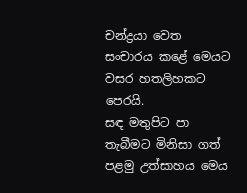චන්ද්‍රයා වෙත සංචාරය කළේ මෙයට වසර හතලිහකට පෙරයි.
සඳ මතුපිට පා තැබීමට මිනිසා ගත් පළමු උත්සාහය මෙය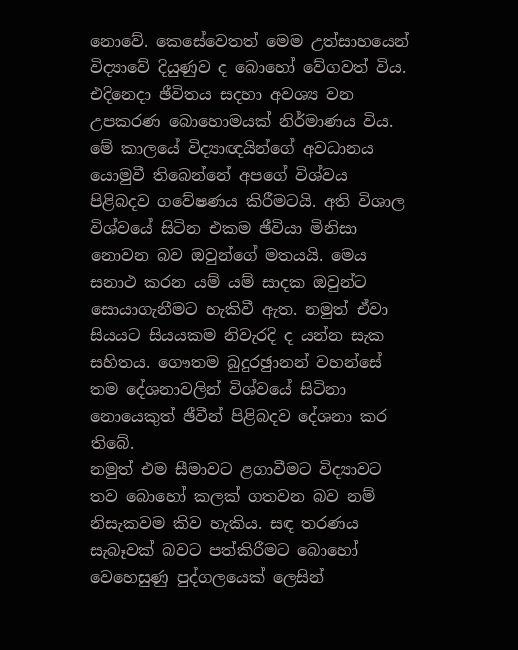නොවේ. කෙසේවෙතත් මෙම උත්සාහයෙන් විද්‍යාවේ දියුණුව ද බොහෝ වේගවත් විය. එදිනෙදා ඡීවිතය සදහා අවශ්‍ය වන උපකරණ බොහොමයක් නිර්මාණය විය. මේ කාලයේ විද්‍යාඥයින්ගේ අවධානය යොමුවී තිබෙන්නේ අපගේ විශ්වය පිළිබදව ගවේෂණය කිරීමටයි. අති විශාල විශ්වයේ සිටින එකම ඡීවියා මිනිසා නොවන බව ඔවුන්ගේ මතයයි. මෙය සනාථ කරන යම් යම් සාදක ඔවුන්ට සොයාගැනීමට හැකිවී ඇත. නමුත් ඒවා සියයට සියයකම නිවැරදි ද යන්න සැක සහිතය. ගෞතම බුදුරඡුානන් වහන්සේ තම දේශනාවලින් විශ්වයේ සිටිනා නොයෙකුත් ඡීවීන් පිළිබදව දේශනා කර තිබේ.
නමුත් එම සීමාවට ළගාවීමට විද්‍යාවට තව බොහෝ කලක් ගතවන බව නම් නිසැකවම කිව හැකිය. සඳ තරණය සැබෑවක් බවට පත්කිරීමට බොහෝ වෙහෙසුණු පුද්ගලයෙක් ලෙසින්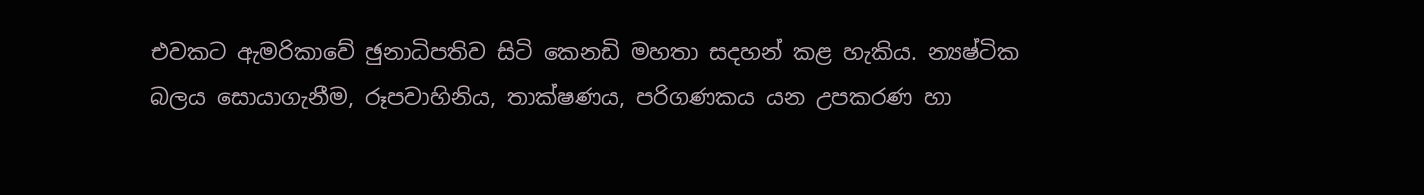එවකට ඇමරිකාවේ ඡුනාධිපතිව සිටි කෙනඩි මහතා සදහන් කළ හැකිය. න්‍යෂ්ටික බලය සොයාගැනීම, රූපවාහිනිය, තාක්ෂණය, පරිගණකය යන උපකරණ හා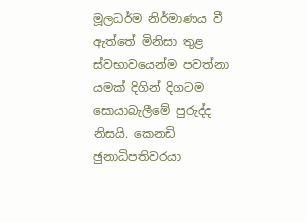මූලධර්ම නිර්මාණය වී ඇත්තේ මිනිසා තුළ ස්වභාවයෙන්ම පවත්නා යමක් දිගින් දිගටම සොයාබැලීමේ පුරුද්ද නිසයි. කෙනඩි ඡුනාධිපතිවරයා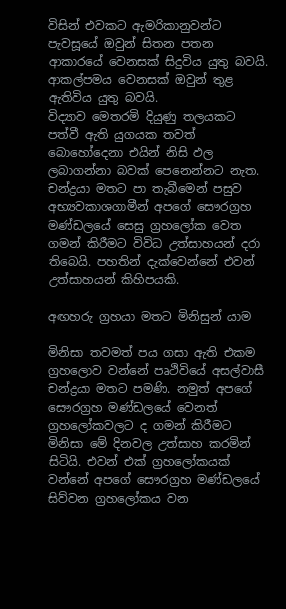විසින් එවකට ඇමරිකානුවන්ට පැවසූයේ ඔවුන් සිතන පතන ආකාරයේ වෙනසක් සිදුවිය යුතු බවයි. ආකල්පමය වෙනසක් ඔවුන් තුළ ඇතිවිය යුතු බවයි.
විද්‍යාව මෙතරමි දියුණු තලයකට පත්වී ඇති යුගයක තවත් බොහෝදෙනා එයින් නිසි ඵල ලබාගන්නා බවක් පෙනෙන්නට නැත. චන්ද්‍රයා මතට පා තැබීමෙන් පසුව අභ්‍යවකාශගාමීන් අපගේ සෞරග්‍රහ මණ්ඩලයේ සෙසු ග්‍රහලෝක වෙත ගමන් කිරීමට විවිධ උත්සාහයන් දරා තිබෙයි. පහතින් දැක්වෙන්නේ එවන් උත්සාහයන් කිහිපයකි.

අඟහරු ග්‍රහයා මතට මිනිසුන් යාම

මිනිසා තවමත් පය ගසා ඇති එකම ග්‍රහලොව වන්නේ පෘථිවියේ අසල්වාසී චන්ද්‍රයා මතට පමණි. නමුත් අපගේ සෞරග්‍රහ මණ්ඩලයේ වෙනත් ග්‍රහලෝකවලට ද ගමන් කිරීමට මිනිසා මේ දිනවල උත්සාහ කරමින් සිටියි. එවන් එක් ග්‍රහලෝකයක් වන්නේ අපගේ සෞරග්‍රහ මණ්ඩලයේ සිව්වන ග්‍රහලෝකය වන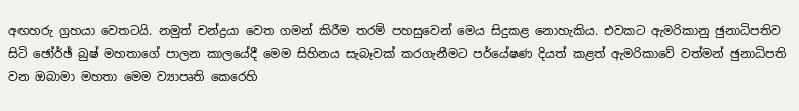අඟහරු ග්‍රහයා වෙතටයි. නමුත් චන්ද්‍රයා වෙත ගමන් කිරීම තරම් පහසුවෙන් මෙය සිදුකළ නොහැකිය. එවකට ඇමරිකානු ඡුනාධිපතිව සිටි ඡෝර්ඡ් බුෂ් මහතාගේ පාලන කාලයේදී මෙම සිහිනය සැබෑවක් කරගැනීමට පර්යේෂණ දියත් කළත් ඇමරිකාවේ වත්මන් ඡුනාධිපති වන ඔබාමා මහතා මෙම ව්‍යාපෘති කෙරෙහි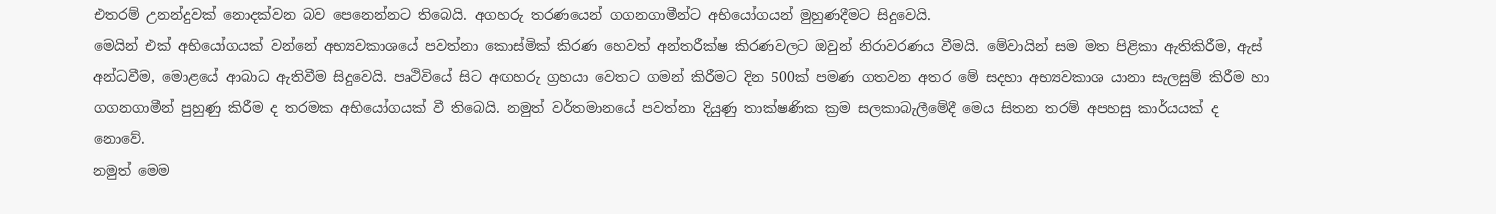එතරම් උනන්දුවක් නොදක්වන බව පෙනෙන්නට තිබෙයි. අගහරු තරණයෙන් ගගනගාමීන්ට අභියෝගයන් මුහුණදීමට සිදුවෙයි.
මෙයින් එක් අභියෝගයක් වන්නේ අභ්‍යවකාශයේ පවත්නා කොස්මික් කිරණ හෙවත් අන්තරීක්ෂ කිරණවලට ඔවුන් නිරාවරණය වීමයි. මේවායින් සම මත පිළිකා ඇතිකිරීම, ඇස් අන්ධවීම, මොළයේ ආබාධ ඇතිවීම සිදුවෙයි. පෘථිවියේ සිට අඟහරු ග්‍රහයා වෙතට ගමන් කිරීමට දින 500ක් පමණ ගතවන අතර මේ සදහා අභ්‍යවකාශ යානා සැලසුම් කිරීම හා ගගනගාමීන් පුහුණු කිරීම ද තරමක අභියෝගයක් වී තිබෙයි. නමුත් වර්තමානයේ පවත්නා දියුණු තාක්ෂණික ක්‍රම සලකාබැලීමේදී මෙය සිතන තරම් අපහසු කාර්යයක් ද නොවේ.
නමුත් මෙම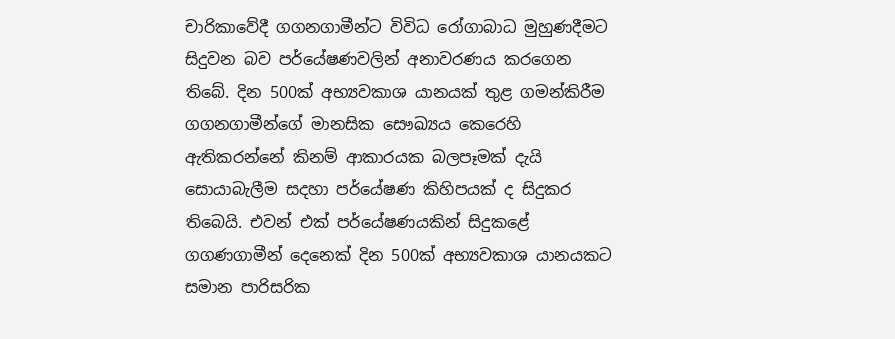චාරිකාවේදී ගගනගාමීන්ට විවිධ රෝගාබාධ මුහුණදීමට සිදුවන බව පර්යේෂණවලින් අනාවරණය කරගෙන තිබේ. දින 500ක් අභ්‍යවකාශ යානයක් තුළ ගමන්කිරීම ගගනගාමීන්ගේ මානසික සෞඛ්‍යය කෙරෙහි ඇතිකරන්නේ කිනම් ආකාරයක බලපෑමක් දැයි සොයාබැලීම සදහා පර්යේෂණ කිහිපයක් ද සිදුකර තිබෙයි. එවන් එක් පර්යේෂණයකින් සිදුකළේ ගගණගාමීන් දෙනෙක් දින 500ක් අභ්‍යවකාශ යානයකට සමාන පාරිසරික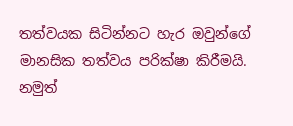තත්වයක සිටින්නට හැර ඔවුන්ගේ මානසික තත්වය පරික්ෂා කිරීමයි.
නමුත්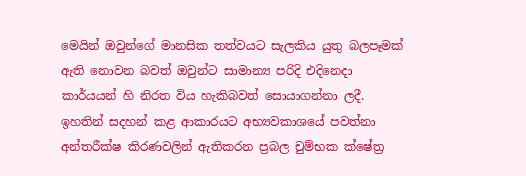මෙයින් ඔවුන්ගේ මානසික තත්වයට සැලකිය යුතු බලපෑමක් ඇති නොවන බවත් ඔවුන්ට සාමාන්‍ය පරිදි එදිනෙදා කාර්යයන් හි නිරත විය හැකිබවත් සොයාගන්නා ලදී. ඉහතින් සදහන් කළ ආකාරයට අභ්‍යවකාශයේ පවත්නා අන්තරීක්ෂ කිරණවලින් ඇතිකරන ප්‍රබල චුම්භක ක්ෂේත්‍ර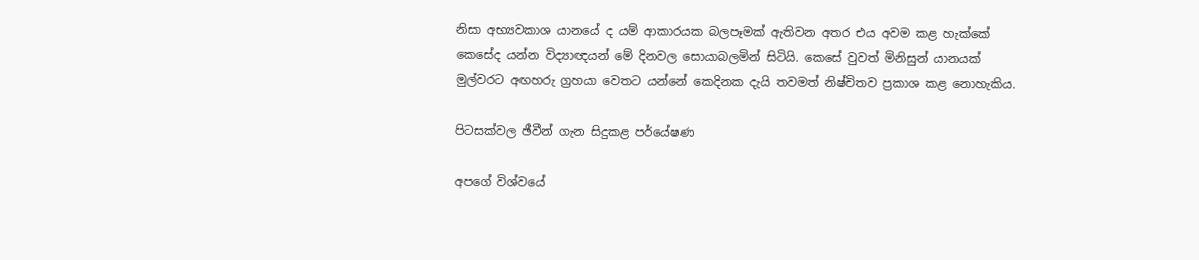නිසා අභ්‍යවකාශ යානයේ ද යම් ආකාරයක බලපෑමක් ඇතිවන අතර එය අවම කළ හැක්කේ කෙසේද යන්න විද්‍යාඥයන් මේ දිනවල සොයාබලමින් සිටියි. කෙසේ වුවත් මිනිසුන් යානයක් මුල්වරට අඟහරු ග්‍රහයා වෙතට යන්නේ කෙදිනක දැයි තවමත් නිෂ්චිතව ප්‍රකාශ කළ නොහැකිය.

පිටසක්වල ඡීවීන් ගැන සිදුකළ පර්යේෂණ

අපගේ විශ්වයේ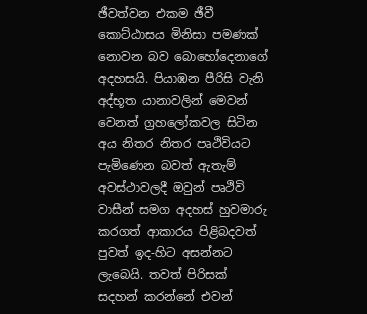ඡීවත්වන එකම ඡීවී කොට්ඨාසය මිනිසා පමණක් නොවන බව බොහෝදෙනාගේ අදහසයි. පියාඹන පීරිසි වැනි අද්භූත යානාවලින් මෙවන් වෙනත් ග්‍රහලෝකවල සිටින අය නිතර නිතර පෘථිවියට පැමිණෙන බවත් ඇතැම් අවස්ථාවලදී ඔවුන් පෘථිවි වාසීන් සමග අදහස් හුවමාරු කරගත් ආකාරය පිළිබදවත් පුවත් ඉද-හිට අසන්නට ලැබෙයි. තවත් පිරිසක් සදහන් කරන්නේ එවන්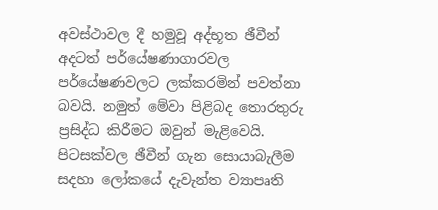අවස්ථාවල දී හමුවූ අද්භූත ඡීවීන් අදටත් පර්යේෂණාගාරවල පර්යේෂණවලට ලක්කරමින් පවත්නා බවයි. නමුත් මේවා පිළිබද තොරතුරු ප්‍රසිද්ධ කිරීමට ඔවුන් මැළිවෙයි. පිටසක්වල ඡීවීන් ගැන සොයාබැලීම සදහා ලෝකයේ දැවැන්ත ව්‍යාපෘති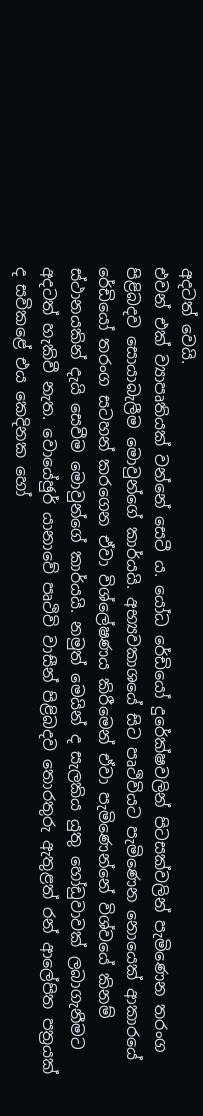අදටත් වෙයි.
එවන් එක් ව්‍යාපෘතියක් වන්නේ සෙටී ය. යෝධ රේඩියෝ දුරේක්ෂවලින් පිටසක්වලින් පැමිණෙන තරංග පිළිබදව සොයාබැලීම මොවුන්ගේ කාර්යයි. අභ්‍යවකාශයේ සිට පෘථිවියට පැමිණෙන නොයෙක් ආකාරයේ රේඩියෝ තරංග සටහන් කරගෙන ඒවා විශ්ලේෂණය කිරීමෙන් ඒවා පැමිණෙන්නේ විශ්වයේ කිනම් ස්ථානයකින් දැයි සෙවීම මොවුන්ගේ කාර්යයි. නමුත් මෙයින් ද සැලකිය යුතු හෝඩුවාවක් ලබාගැනීමට අදටත් හැකිවී නැත. වොයේඡුර් යානාවේ පෘථිවි වාසීන් පිළිබදව තොරතුරු ඇතුළත් රන් ආලේපිත පත්‍රයක් ද සවිකළේ එය කෙදිනක හෝ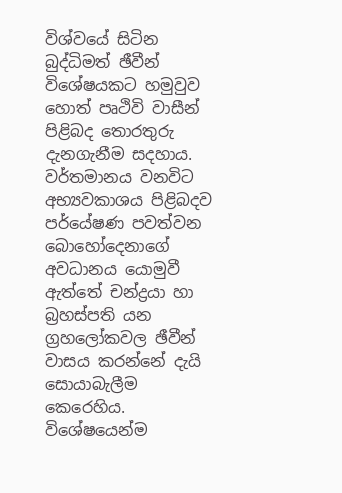විශ්වයේ සිටින බුද්ධිමත් ඡීවීන් විශේෂයකට හමුවුව හොත් පෘථිවි වාසීන් පිළිබද තොරතුරු දැනගැනීම සදහාය. වර්තමානය වනවිට අභ්‍යවකාශය පිළිබදව පර්යේෂණ පවත්වන බොහෝදෙනාගේ අවධානය යොමුවී ඇත්තේ චන්ද්‍රයා හා බ්‍රහස්පති යන ග්‍රහලෝකවල ඡීවීන් වාසය කරන්නේ දැයි සොයාබැලීම කෙරෙහිය. විශේෂයෙන්ම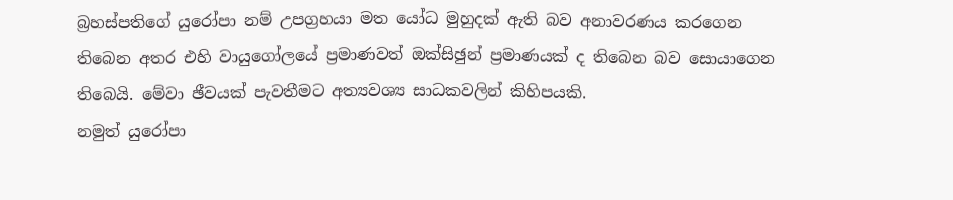බ්‍රහස්පතිගේ යුරෝපා නම් උපග්‍රහයා මත යෝධ මුහුදක් ඇති බව අනාවරණය කරගෙන තිබෙන අතර එහි වායුගෝලයේ ප්‍රමාණවත් ඔක්සිඡුන් ප්‍රමාණයක් ද තිබෙන බව සොයාගෙන තිබෙයි. මේවා ඡීවයක් පැවතීමට අත්‍යවශ්‍ය සාධකවලින් කිහිපයකි.
නමුත් යුරෝපා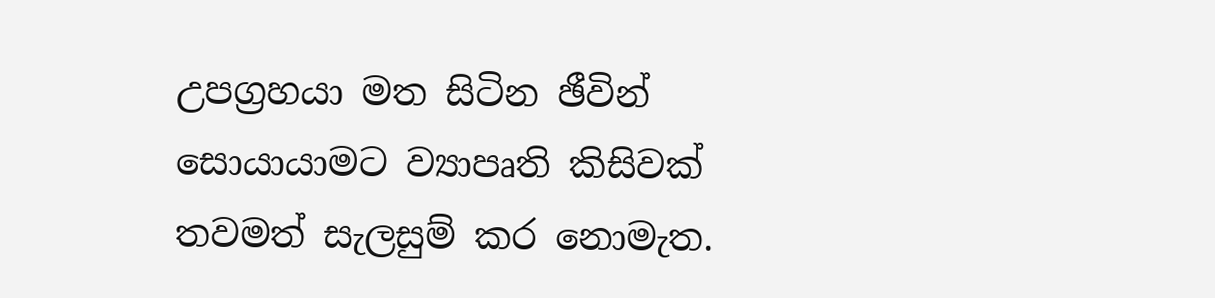උපග්‍රහයා මත සිටින ඡීවින් සොයායාමට ව්‍යාපෘති කිසිවක් තවමත් සැලසුම් කර නොමැත.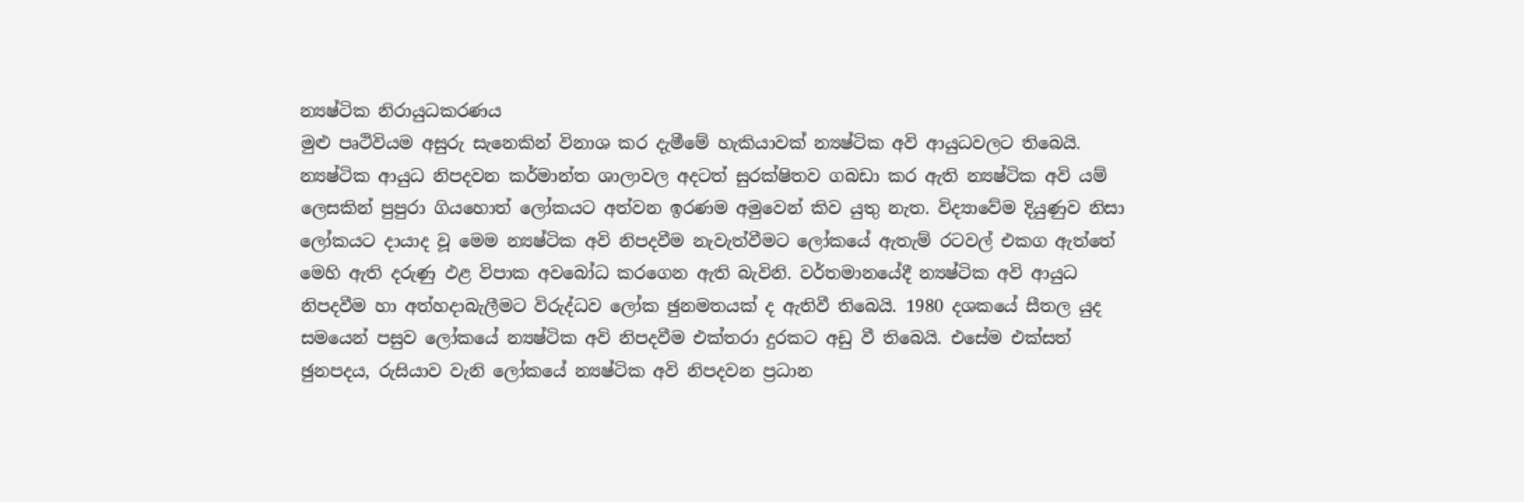න්‍යෂ්ටික නිරායුධකරණය
මුළු පෘථිවියම අසුරු සැනෙකින් විනාශ කර දැමීමේ හැකියාවක් න්‍යෂ්ටික අවි ආයුධවලට තිබෙයි. න්‍යෂ්ටික ආයුධ නිපදවන කර්මාන්ත ශාලාවල අදටත් සුරක්ෂිතව ගබඩා කර ඇති න්‍යෂ්ටික අවි යම් ලෙසකින් පුපුරා ගියහොත් ලෝකයට අත්වන ඉරණම අමුවෙන් කිව යුතු නැත. විද්‍යාවේම දියුණුව නිසා ලෝකයට දායාද වූ මෙම න්‍යෂ්ටික අවි නිපදවීම නැවැත්වීමට ලෝකයේ ඇතැම් රටවල් එකග ඇත්තේ මෙහි ඇති දරුණු ඵළ විපාක අවබෝධ කරගෙන ඇති බැවිනි. වර්තමානයේදී න්‍යෂ්ටික අවි ආයුධ නිපදවීම හා අත්හදාබැලීමට විරුද්ධව ලෝක ඡුනමතයක් ද ඇතිවී තිබෙයි. 1980 දශකයේ සීතල යුද සමයෙන් පසුව ලෝකයේ න්‍යෂ්ටික අවි නිපදවීම එක්තරා දුරකට අඩු වී තිබෙයි. එසේම එක්සත් ඡුනපදය, රුසියාව වැනි ලෝකයේ න්‍යෂ්ටික අවි නිපදවන ප්‍රධාන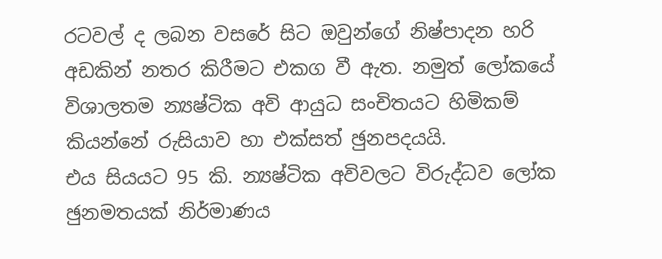රටවල් ද ලබන වසරේ සිට ඔවුන්ගේ නිෂ්පාදන හරි අඩකින් නතර කිරීමට එකග වී ඇත. නමුත් ලෝකයේ විශාලතම න්‍යෂ්ටික අවි ආයුධ සංචිතයට හිමිකම් කියන්නේ රුසියාව හා එක්සත් ඡුනපදයයි.
එය සියයට 95 කි. න්‍යෂ්ටික අවිවලට විරුද්ධව ලෝක ඡුනමතයක් නිර්මාණය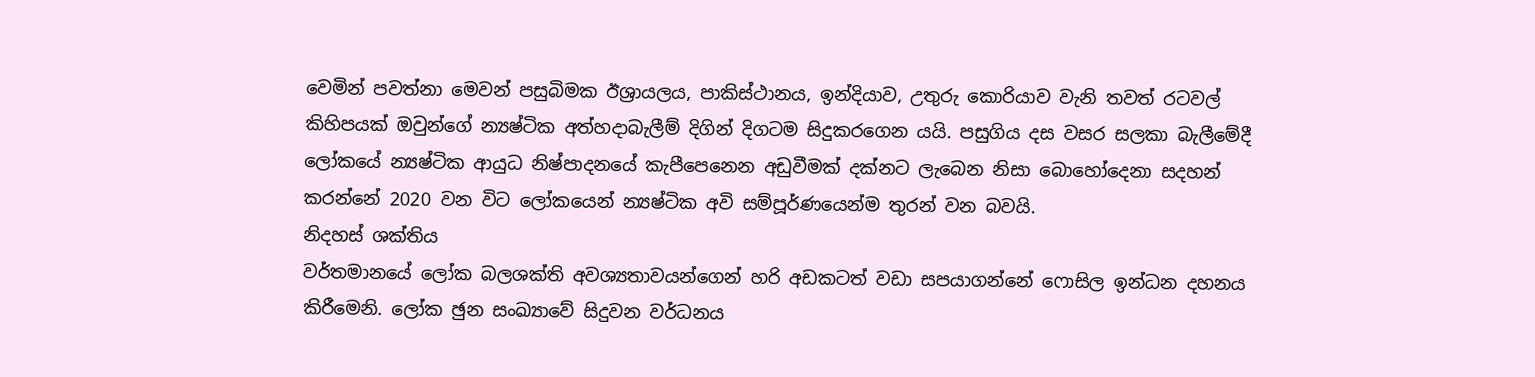වෙමින් පවත්නා මෙවන් පසුබිමක ඊශ්‍රායලය, පාකිස්ථානය, ඉන්දියාව, උතුරු කොරියාව වැනි තවත් රටවල් කිහිපයක් ඔවුන්ගේ න්‍යෂ්ටික අත්හදාබැලීම් දිගින් දිගටම සිදුකරගෙන යයි. පසුගිය දස වසර සලකා බැලීමේදී ලෝකයේ න්‍යෂ්ටික ආයුධ නිෂ්පාදනයේ කැපීපෙනෙන අඩුවීමක් දක්නට ලැබෙන නිසා බොහෝදෙනා සදහන් කරන්නේ 2020 වන විට ලෝකයෙන් න්‍යෂ්ටික අවි සම්පූර්ණයෙන්ම තුරන් වන බවයි.
නිදහස් ශක්තිය
වර්තමානයේ ලෝක බලශක්ති අවශ්‍යතාවයන්ගෙන් හරි අඩකටත් වඩා සපයාගන්නේ ෆොසිල ඉන්ධන දහනය කිරීමෙනි. ලෝක ඡුන සංඛ්‍යාවේ සිදුවන වර්ධනය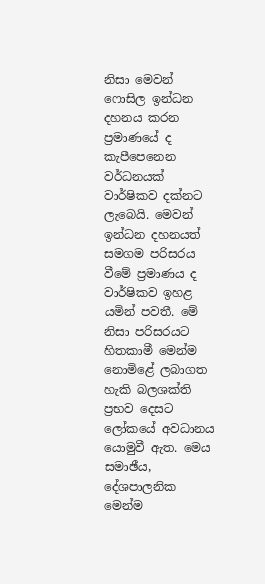නිසා මෙවන් ෆොසිල ඉන්ධන දහනය කරන ප්‍රමාණයේ ද කැපීපෙනෙන වර්ධනයක් වාර්ෂිකව දක්නට ලැබෙයි. මෙවන් ඉන්ධන දහනයත් සමගම පරිසරය වීමේ ප්‍රමාණය ද වාර්ෂිකව ඉහළ යමින් පවතී. මේ නිසා පරිසරයට හිතකාමී මෙන්ම නොමිළේ ලබාගත හැකි බලශක්ති ප්‍රභව දෙසට ලෝකයේ අවධානය යොමුවී ඇත. මෙය සමාඡීය, දේශපාලනික මෙන්ම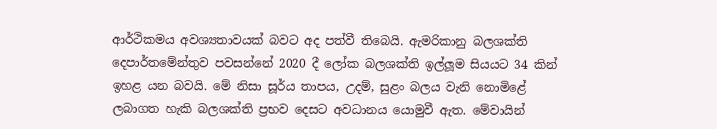ආර්ථිකමය අවශ්‍යතාවයක් බවට අද පත්වී තිබෙයි. ඇමරිකානු බලශක්ති දෙපාර්තමේන්තුව පවසන්නේ 2020 දී ලෝක බලශක්ති ඉල්ලූම සියයට 34 කින් ඉහළ යන බවයි. මේ නිසා සූර්ය තාපය, උදම්, සුළං බලය වැනි නොමිළේ ලබාගත හැකි බලශක්ති ප්‍රභව දෙසට අවධානය යොමුවී ඇත. මේවායින්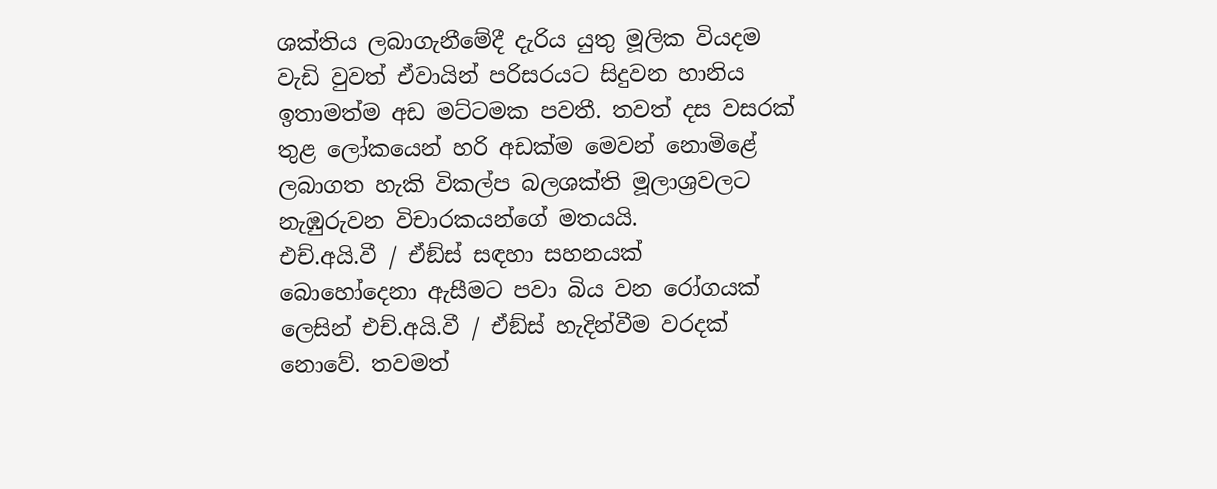ශක්තිය ලබාගැනීමේදී දැරිය යුතු මූලික වියදම වැඩි වුවත් ඒවායින් පරිසරයට සිදුවන හානිය ඉතාමත්ම අඩ මට්ටමක පවතී. තවත් දස වසරක් තුළ ලෝකයෙන් හරි අඩක්ම මෙවන් නොමිළේ ලබාගත හැකි විකල්ප බලශක්ති මූලාශ්‍රවලට නැඹුරුවන විචාරකයන්ගේ මතයයි.
එච්.අයි.වී / ඒඞ්ස් සඳහා සහනයක්
බොහෝදෙනා ඇසීමට පවා බිය වන රෝගයක් ලෙසින් එච්.අයි.වී / ඒඞ්ස් හැදින්වීම වරදක් නොවේ. තවමත්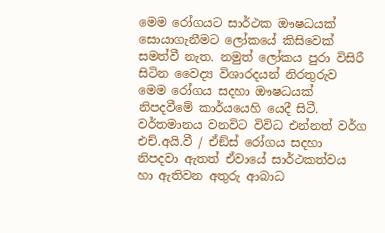මෙම රෝගයට සාර්ථක ඖෂධයක් සොයාගැනීමට ලෝකයේ කිසිවෙක් සමත්වී නැත. නමුත් ලෝකය පුරා විසිරී සිටින වෛද්‍ය විශාරදයන් නිරතුරුව මෙම රෝගය සදහා ඖෂධයක් නිපදවීමේ කාර්යයෙහි යෙදී සිටී. වර්තමානය වනවිට විවිධ එන්නත් වර්ග එච්.අයි.වී / ඒඞ්ස් රෝගය සදහා නිපදවා ඇතත් ඒවායේ සාර්ථකත්වය හා ඇතිවන අතුරු ආබාධ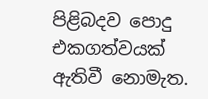පිළිබදව පොදු එකගත්වයක් ඇතිවී නොමැත.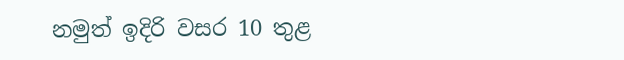නමුත් ඉදිරි වසර 10 තුළ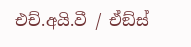එච්.අයි.වී / ඒඞ්ස්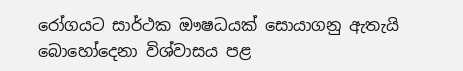රෝගයට සාර්ථක ඖෂධයක් සොයාගනු ඇතැයි බොහෝදෙනා විශ්වාසය පළ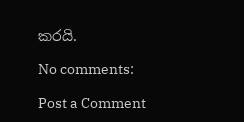කරයි.

No comments:

Post a Comment